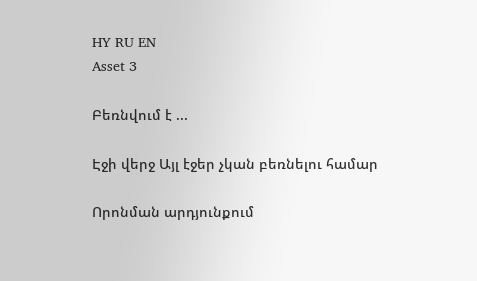HY RU EN
Asset 3

Բեռնվում է ...

Էջի վերջ Այլ էջեր չկան բեռնելու համար

Որոնման արդյունքում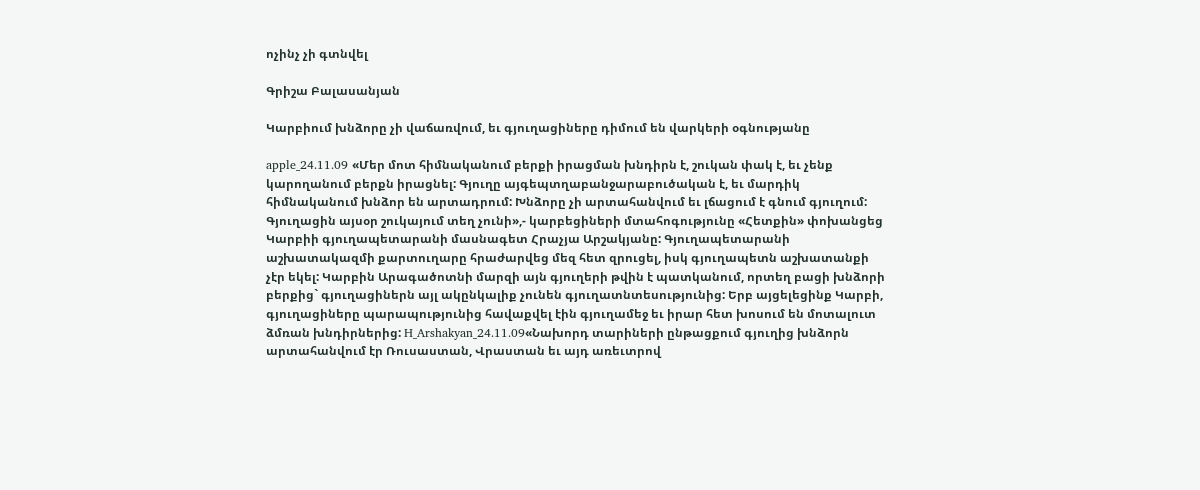ոչինչ չի գտնվել

Գրիշա Բալասանյան

Կարբիում խնձորը չի վաճառվում, եւ գյուղացիները դիմում են վարկերի օգնությանը

apple_24.11.09 «Մեր մոտ հիմնականում բերքի իրացման խնդիրն է, շուկան փակ է, եւ չենք կարողանում բերքն իրացնել: Գյուղը այգեպտղաբանջարաբուծական է, եւ մարդիկ հիմնականում խնձոր են արտադրում: Խնձորը չի արտահանվում եւ լճացում է գնում գյուղում: Գյուղացին այսօր շուկայում տեղ չունի»,- կարբեցիների մտահոգությունը «Հետքին» փոխանցեց Կարբիի գյուղապետարանի մասնագետ Հրաչյա Արշակյանը: Գյուղապետարանի աշխատակազմի քարտուղարը հրաժարվեց մեզ հետ զրուցել, իսկ գյուղապետն աշխատանքի չէր եկել: Կարբին Արագածոտնի մարզի այն գյուղերի թվին է պատկանում, որտեղ բացի խնձորի բերքից` գյուղացիներն այլ ակընկալիք չունեն գյուղատնտեսությունից: Երբ այցելեցինք Կարբի, գյուղացիները պարապությունից հավաքվել էին գյուղամեջ եւ իրար հետ խոսում են մոտալուտ ձմռան խնդիրներից: H_Arshakyan_24.11.09«Նախորդ տարիների ընթացքում գյուղից խնձորն արտահանվում էր Ռուսաստան, Վրաստան եւ այդ առեւտրով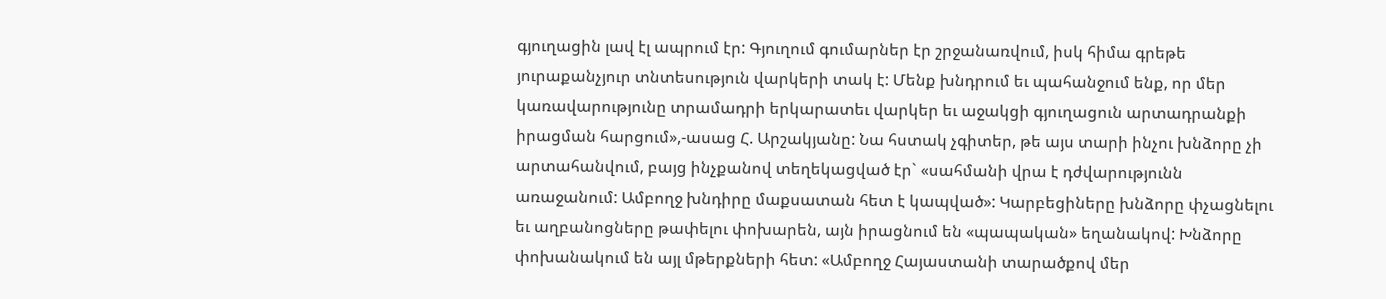գյուղացին լավ էլ ապրում էր: Գյուղում գումարներ էր շրջանառվում, իսկ հիմա գրեթե յուրաքանչյուր տնտեսություն վարկերի տակ է: Մենք խնդրում եւ պահանջում ենք, որ մեր կառավարությունը տրամադրի երկարատեւ վարկեր եւ աջակցի գյուղացուն արտադրանքի իրացման հարցում»,-ասաց Հ. Արշակյանը: Նա հստակ չգիտեր, թե այս տարի ինչու խնձորը չի արտահանվում, բայց ինչքանով տեղեկացված էր` «սահմանի վրա է դժվարությունն առաջանում: Ամբողջ խնդիրը մաքսատան հետ է կապված»: Կարբեցիները խնձորը փչացնելու եւ աղբանոցները թափելու փոխարեն, այն իրացնում են «պապական» եղանակով: Խնձորը փոխանակում են այլ մթերքների հետ: «Ամբողջ Հայաստանի տարածքով մեր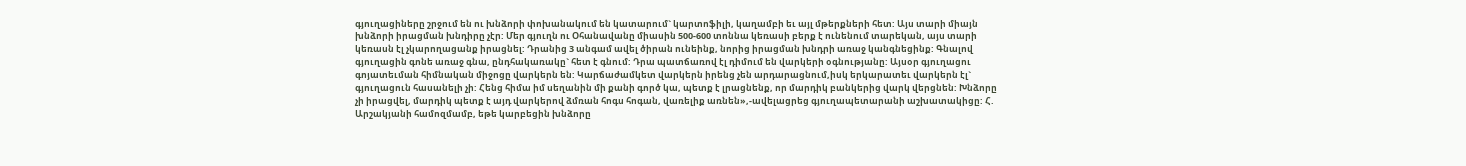գյուղացիները շրջում են ու խնձորի փոխանակում են կատարում` կարտոֆիլի, կաղամբի եւ այլ մթերքների հետ: Այս տարի միայն խնձորի իրացման խնդիրը չէր: Մեր գյուղն ու Օհանավանը միասին 500-600 տոննա կեռասի բերք է ունենում տարեկան, այս տարի կեռասն էլ չկարողացանք իրացնել: Դրանից 3 անգամ ավել ծիրան ունեինք, նորից իրացման խնդրի առաջ կանգնեցինք: Գնալով գյուղացին գոնե առաջ գնա, ընդհակառակը` հետ է գնում: Դրա պատճառով էլ դիմում են վարկերի օգնությանը: Այսօր գյուղացու գոյատեւման հիմնական միջոցը վարկերն են: Կարճաժամկետ վարկերն իրենց չեն արդարացնում,իսկ երկարատեւ վարկերն էլ` գյուղացուն հասանելի չի: Հենց հիմա իմ սեղանին մի քանի գործ կա, պետք է լրացնենք, որ մարդիկ բանկերից վարկ վերցնեն: Խնձորը չի իրացվել, մարդիկ պետք է այդ վարկերով ձմռան հոգս հոգան, վառելիք առնեն»,-ավելացրեց գյուղապետարանի աշխատակիցը: Հ. Արշակյանի համոզմամբ, եթե կարբեցին խնձորը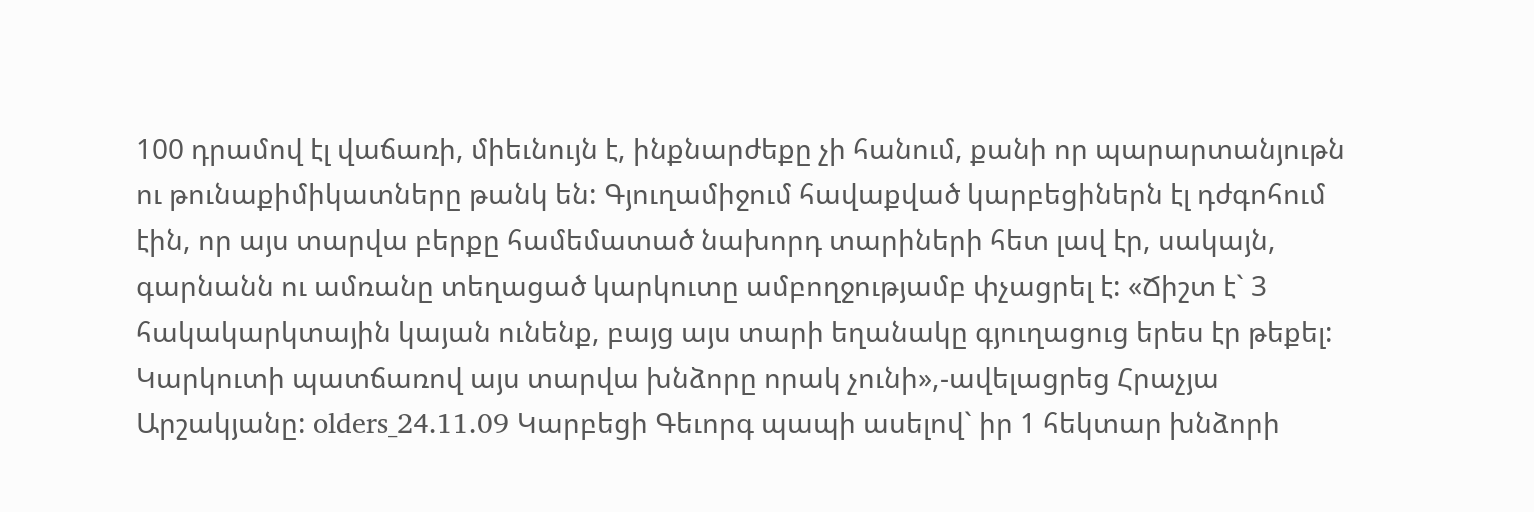100 դրամով էլ վաճառի, միեւնույն է, ինքնարժեքը չի հանում, քանի որ պարարտանյութն ու թունաքիմիկատները թանկ են: Գյուղամիջում հավաքված կարբեցիներն էլ դժգոհում էին, որ այս տարվա բերքը համեմատած նախորդ տարիների հետ լավ էր, սակայն, գարնանն ու ամռանը տեղացած կարկուտը ամբողջությամբ փչացրել է: «Ճիշտ է` 3 հակակարկտային կայան ունենք, բայց այս տարի եղանակը գյուղացուց երես էր թեքել: Կարկուտի պատճառով այս տարվա խնձորը որակ չունի»,-ավելացրեց Հրաչյա Արշակյանը: olders_24.11.09 Կարբեցի Գեւորգ պապի ասելով` իր 1 հեկտար խնձորի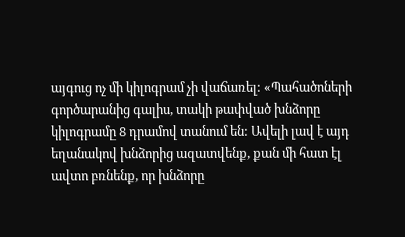այգուց ոչ մի կիլոգրամ չի վաճառել: «Պահածոների գործարանից գալիս, տակի թափված խնձորը կիլոգրամը 8 դրամով տանում են: Ավելի լավ է այդ եղանակով խնձորից ազատվենք, քան մի հատ էլ ավտո բռնենք, որ խնձորը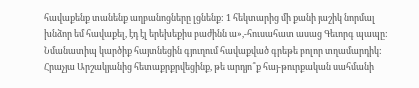հավաքենք տանենք աղբանոցները լցնենք: 1 հեկտարից մի քանի յաշիկ նորմալ խնձոր եմ հավաքել, էդ էլ երեխեքիս բաժինն ա»,-հուսահատ ասաց Գեւորգ պապը: Նմանատիպ կարծիք հայտնեցին գյուղում հավաքված գրեթե բոլոր տղամարդիկ: Հրաչյա Արշակյանից հետաքրքրվեցինք, թե արդյո՞ք հայ-թուրքական սահմանի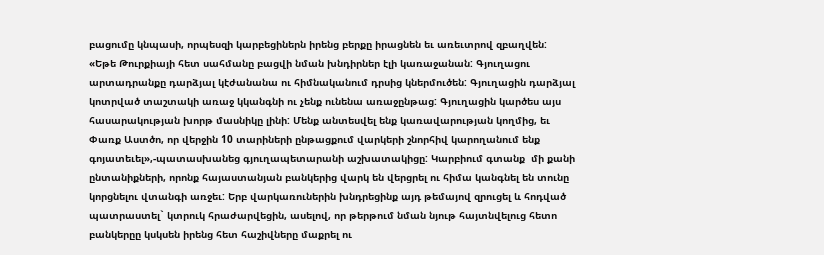բացումը կնպասի, որպեսզի կարբեցիներն իրենց բերքը իրացնեն եւ առեւտրով զբաղվեն: «Եթե Թուրքիայի հետ սահմանը բացվի նման խնդիրներ էլի կառաջանան: Գյուղացու արտադրանքը դարձյալ կէժանանա ու հիմնականում դրսից կներմուծեն: Գյուղացին դարձյալ կոտրված տաշտակի առաջ կկանգնի ու չենք ունենա առաջընթաց: Գյուղացին կարծես այս հասարակության խորթ մասնիկը լինի: Մենք անտեսվել ենք կառավարության կողմից, եւ Փառք Աստծո, որ վերջին 10 տարիների ընթացքում վարկերի շնորհիվ կարողանում ենք գոյատեւել»,-պատասխանեց գյուղապետարանի աշխատակիցը: Կարբիում գտանք  մի քանի ընտանիքների, որոնք հայաստանյան բանկերից վարկ են վերցրել ու հիմա կանգնել են տունը կորցնելու վտանգի առջեւ: Երբ վարկառուներին խնդրեցինք այդ թեմայով զրուցել և հոդված պատրաստել` կտրուկ հրաժարվեցին, ասելով, որ թերթում նման նյութ հայտնվելուց հետո բանկերըը կսկսեն իրենց հետ հաշիվները մաքրել ու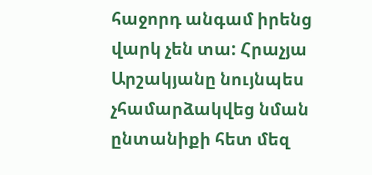հաջորդ անգամ իրենց վարկ չեն տա: Հրաչյա Արշակյանը նույնպես չհամարձակվեց նման ընտանիքի հետ մեզ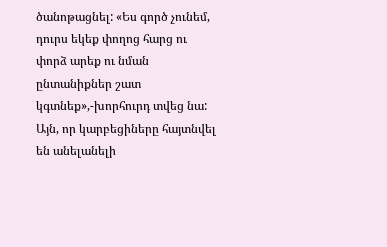ծանոթացնել: «Ես գործ չունեմ, դուրս եկեք փողոց հարց ու փորձ արեք ու նման ընտանիքներ շատ կգտնեք»,-խորհուրդ տվեց նա: Այն, որ կարբեցիները հայտնվել են անելանելի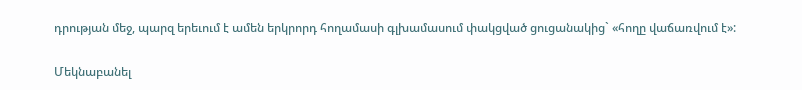դրության մեջ, պարզ երեւում է ամեն երկրորդ հողամասի գլխամասում փակցված ցուցանակից` «հողը վաճառվում է»:

Մեկնաբանել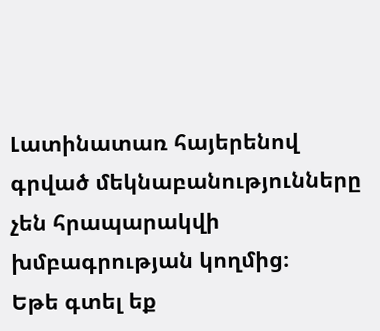Լատինատառ հայերենով գրված մեկնաբանությունները չեն հրապարակվի խմբագրության կողմից։
Եթե գտել եք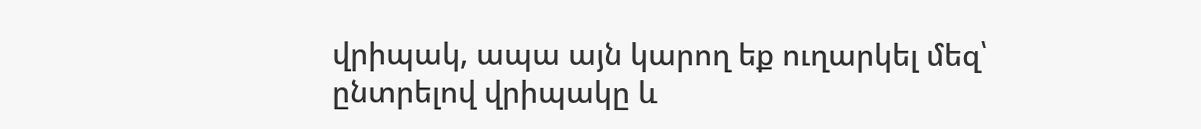վրիպակ, ապա այն կարող եք ուղարկել մեզ՝ ընտրելով վրիպակը և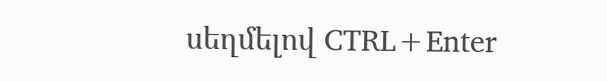սեղմելով CTRL+Enter